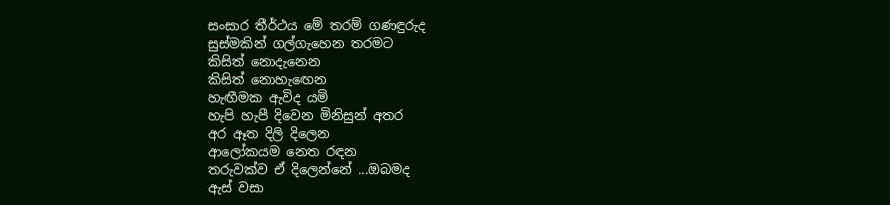සංසාර තීර්ථය මේ තරම් ගණඳුරුද
සුස්මකින් ගල්ගැහෙන තරමට
කිසිත් නොදැනෙන
කිසිත් නොහැඟෙන
හැඟීමක ඇවිද යමි
හැපි හැපී දිවෙන මිනිසුන් අතර
අර ඈත දිලි දිලෙන
ආලෝකයම නෙත රඳන
තරුවක්ව ඒ දිලෙන්නේ ...ඔබමද
ඇස් වසා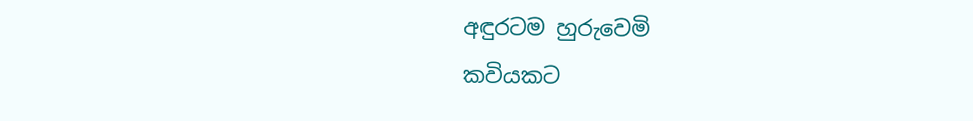අඳුරටම හුරුවෙමි
කවියකට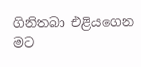ගිනිතබා එළියගෙන
මට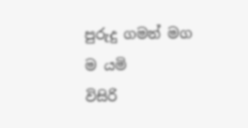පුරුදු ගමන් මග ම යමි
විසිරි